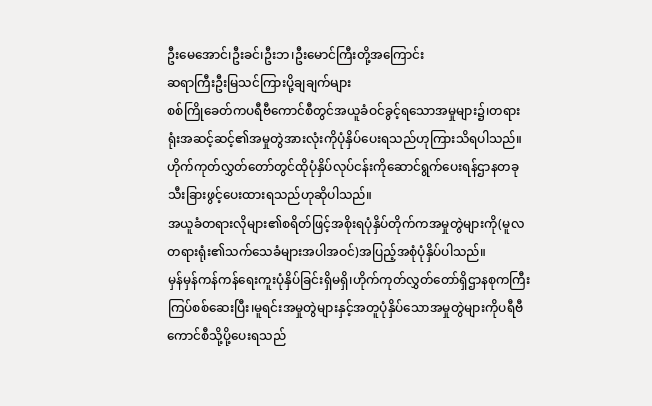ဦးမေအောင်၊ဦးခင်၊ဦးဘ၊ဦးမောင်ကြီးတို့အကြောင်း
ဆရာကြီးဦးမြသင်ကြားပို့ချချက်များ
စစ်ကြိုခေတ်ကပရီဗီကောင်စီတွင်အယူခံဝင်ခွင့်ရသောအမှုများ၌၊တရားရုံးအဆင့်ဆင့်၏အမှုတွဲအားလုံးကိုပုံနှိပ်ပေးရသည်ဟုကြားသိရပါသည်။
ဟိုက်ကုတ်လွှတ်တော်တွင်ထိုပုံနှိပ်လုပ်ငန်းကိုဆောင်ရွက်ပေးရန်ဌာနတခုသီးခြားဖွင့်ပေးထားရသည်ဟုဆိုပါသည်။
အယူခံတရားလိုများ၏စရိတ်ဖြင့်အစိုးရပုံနှိပ်တိုက်ကအမှုတွဲများကို(မူလတရားရုံး၏သက်သေခံများအပါအဝင်)အပြည့်အစုံပုံနှိပ်ပါသည်။
မှန်မှန်ကန်ကန်ရေးကူးပုံနှိပ်ခြင်းရှိမရှိ၊ဟိုက်ကုတ်လွှတ်တော်ရှိဌာနစုကကြီးကြပ်စစ်ဆေးပြီး၊မူရင်းအမှုတွဲများနှင့်အတူပုံနှိပ်သောအမှုတွဲများကိုပရီဗီကောင်စီသို့ပို့ပေးရသည်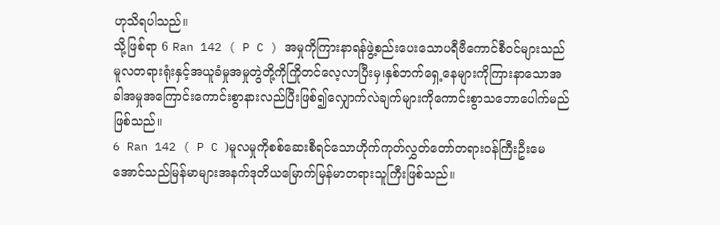ဟုသိရပါသည်။
သို့ဖြစ်ရာ 6 Ran 142 ( P C ) အမှုကိုကြားနာရန်ဖွဲ့စည်းပေးသောပရီဗီကောင်စီဝင်များသည်မူလတရားရုံးနှင့်အယူခံမှုအမှုတွဲတို့ကိုကြိုတင်လေ့လာပြီးမှ၊နှစ်ဘက်ရှေ့နေများကိုကြားနာသောအခါအမှုအကြောင်းကောင်းစွာနားလည်ပြီးဖြစ်၍လျှောက်လဲချက်များကိုကောင်းစွာသဘောပေါက်မည်ဖြစ်သည်။
6 Ran 142 ( P C )မူလမှုကိုစစ်ဆေးစီရင်သောဟိုက်ကုတ်လွှတ်တော်တရားဝန်ကြီးဦးမေအောင်သည်မြန်မာများအနက်ဒုတိယမြောက်မြန်မာတရားသူကြီးဖြစ်သည်။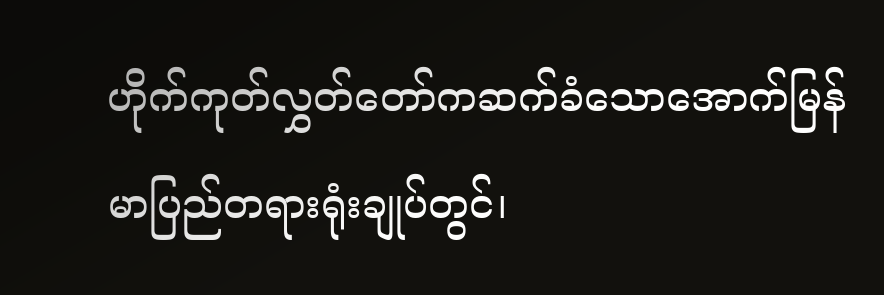ဟိုက်ကုတ်လွှတ်တော်ကဆက်ခံသောအောက်မြန်မာပြည်တရားရုံးချုပ်တွင်၊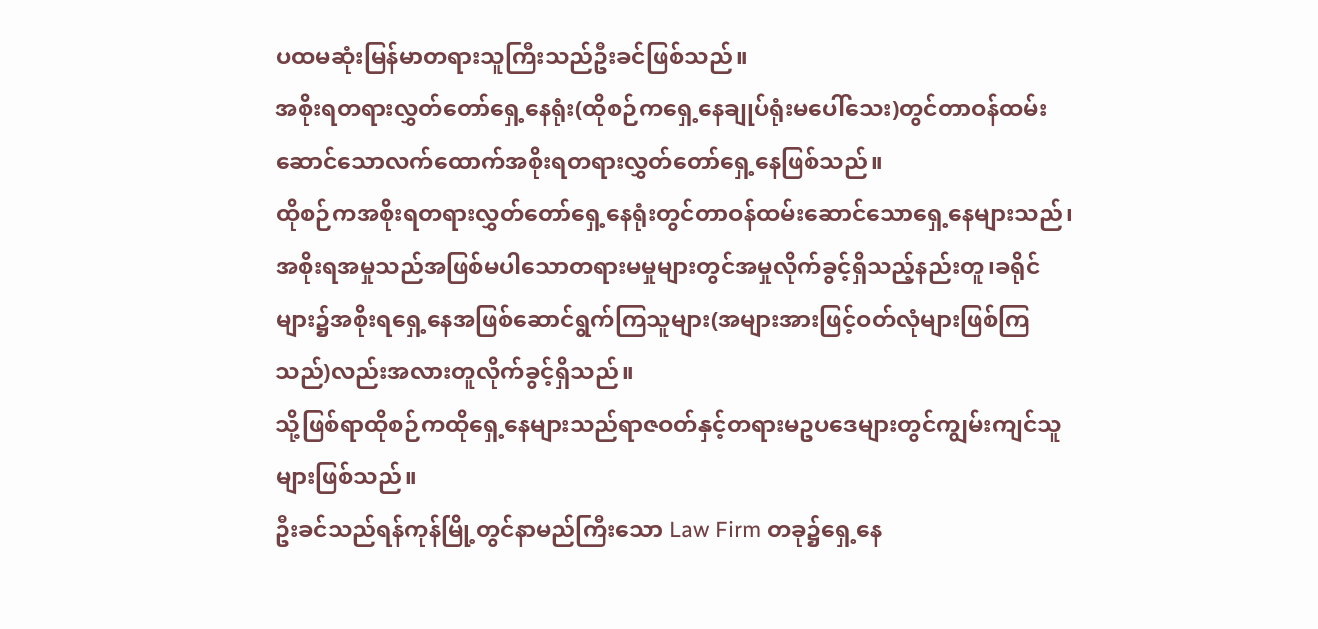ပထမဆုံးမြန်မာတရားသူကြီးသည်ဦးခင်ဖြစ်သည်။
အစိုးရတရားလွှတ်တော်ရှေ့နေရုံး(ထိုစဉ်ကရှေ့နေချုပ်ရုံးမပေါ်သေး)တွင်တာဝန်ထမ်းဆောင်သောလက်ထောက်အစိုးရတရားလွှတ်တော်ရှေ့နေဖြစ်သည်။
ထိုစဉ်ကအစိုးရတရားလွှတ်တော်ရှေ့နေရုံးတွင်တာဝန်ထမ်းဆောင်သောရှေ့နေများသည်၊အစိုးရအမှုသည်အဖြစ်မပါသောတရားမမှုများတွင်အမှုလိုက်ခွင့်ရှိသည့်နည်းတူ၊ခရိုင်များ၌အစိုးရရှေ့နေအဖြစ်ဆောင်ရွက်ကြသူများ(အများအားဖြင့်ဝတ်လုံများဖြစ်ကြသည်)လည်းအလားတူလိုက်ခွင့်ရှိသည်။
သို့ဖြစ်ရာထိုစဉ်ကထိုရှေ့နေများသည်ရာဇဝတ်နှင့်တရားမဥပဒေများတွင်ကျွမ်းကျင်သူများဖြစ်သည်။
ဦးခင်သည်ရန်ကုန်မြို့တွင်နာမည်ကြီးသော Law Firm တခု၌ရှေ့နေ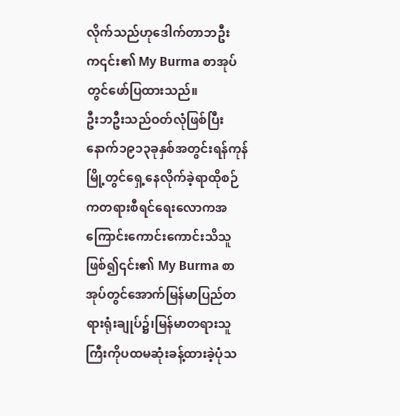လိုက်သည်ဟုဒေါက်တာဘဦးက၎င်း၏ My Burma စာအုပ်တွင်ဖော်ပြထားသည်။
ဦးဘဦးသည်ဝတ်လုံဖြစ်ပြီးနောက်၁၉၁၃ခုနှစ်အတွင်းရန်ကုန်မြို့တွင်ရှေ့နေလိုက်ခဲ့ရာထိုစဉ်ကတရားစီရင်ရေးလောကအကြောင်းကောင်းကောင်းသိသူဖြစ်၍၎င်း၏ My Burma စာအုပ်တွင်အောက်မြန်မာပြည်တရားရုံးချုပ်၌၊မြန်မာတရားသူကြီးကိုပထမဆုံးခန့်ထားခဲ့ပုံသ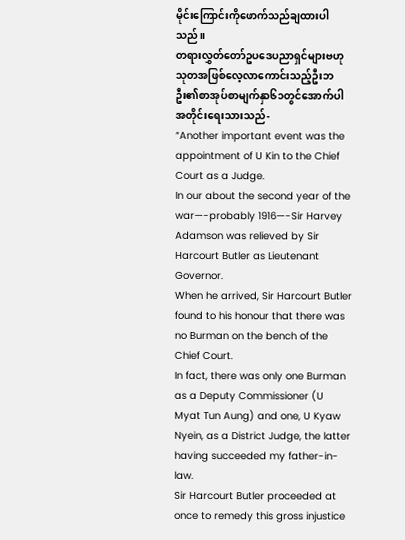မိုင်းကြောင်းကိုဖောက်သည်ချထားပါသည်။
တရားလွှတ်တော်ဥပဒေပညာရှင်များဗဟုသုတအဖြစ်လေ့လာကောင်းသည့်ဦးဘဦး၏စာအုပ်စာမျက်နှာ၆၁တွင်အောက်ပါအတိုင်းရေးသားသည်-
“Another important event was the appointment of U Kin to the Chief Court as a Judge.
In our about the second year of the war—-probably 1916—-Sir Harvey Adamson was relieved by Sir Harcourt Butler as Lieutenant Governor.
When he arrived, Sir Harcourt Butler found to his honour that there was no Burman on the bench of the Chief Court.
In fact, there was only one Burman as a Deputy Commissioner (U Myat Tun Aung) and one, U Kyaw Nyein, as a District Judge, the latter having succeeded my father-in-law.
Sir Harcourt Butler proceeded at once to remedy this gross injustice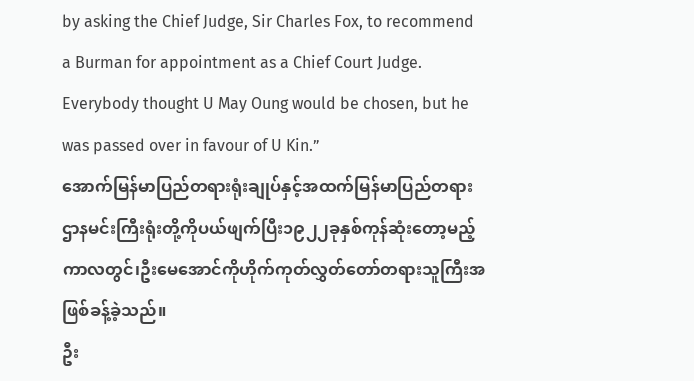by asking the Chief Judge, Sir Charles Fox, to recommend a Burman for appointment as a Chief Court Judge.
Everybody thought U May Oung would be chosen, but he was passed over in favour of U Kin.”
အောက်မြန်မာပြည်တရားရုံးချုပ်နှင့်အထက်မြန်မာပြည်တရားဌာနမင်းကြီးရုံးတို့ကိုပယ်ဖျက်ပြီး၁၉၂၂ခုနှစ်ကုန်ဆုံးတော့မည့်ကာလတွင်၊ဦးမေအောင်ကိုဟိုက်ကုတ်လွှတ်တော်တရားသူကြီးအဖြစ်ခန့်ခဲ့သည်။
ဦး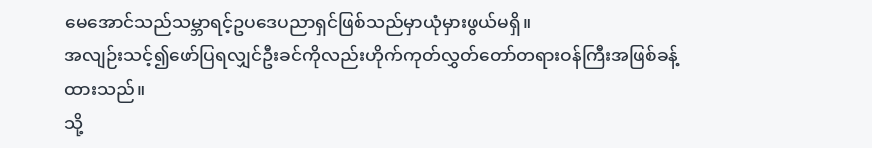မေအောင်သည်သမ္ဘာရင့်ဥပဒေပညာရှင်ဖြစ်သည်မှာယုံမှားဖွယ်မရှိ။
အလျဉ်းသင့်၍ဖော်ပြရလျှင်ဦးခင်ကိုလည်းဟိုက်ကုတ်လွှတ်တော်တရားဝန်ကြီးအဖြစ်ခန့်ထားသည်။
သို့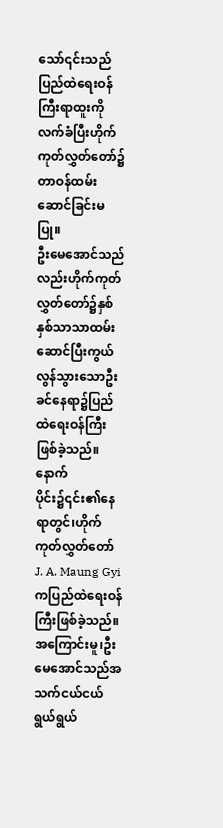သော်၎င်းသည်ပြည်ထဲရေးဝန်ကြီးရာထူးကိုလက်ခံပြီးဟိုက်ကုတ်လွှတ်တော်၌တာဝန်ထမ်းဆောင်ခြင်းမပြု။
ဦးမေအောင်သည်လည်းဟိုက်ကုတ်လွှတ်တော်၌နှစ်နှစ်သာသာထမ်းဆောင်ပြီးကွယ်လွန်သွားသောဦးခင်နေရာ၌ပြည်ထဲရေးဝန်ကြီးဖြစ်ခဲ့သည်။
နောက်ပိုင်း၌၎င်း၏နေရာတွင်၊ဟိုက်ကုတ်လွှတ်တော် J. A. Maung Gyi ကပြည်ထဲရေးဝန်ကြီးဖြစ်ခဲ့သည်။
အကြောင်းမူ၊ဦးမေအောင်သည်အသက်ငယ်ငယ်ရွယ်ရွယ်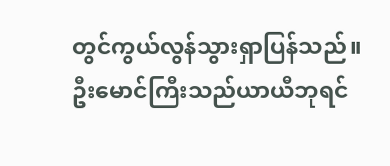တွင်ကွယ်လွန်သွားရှာပြန်သည်။
ဦးမောင်ကြီးသည်ယာယီဘုရင်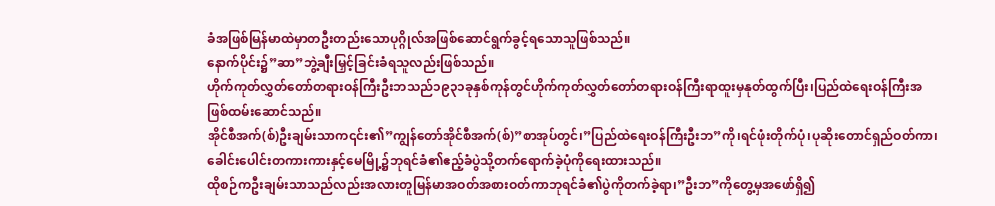ခံအဖြစ်မြန်မာထဲမှာတဦးတည်းသောပုဂ္ဂိုလ်အဖြစ်ဆောင်ရွက်ခွင့်ရသောသူဖြစ်သည်။
နောက်ပိုင်း၌”ဆာ”ဘွဲ့ချီးမြှင့်ခြင်းခံရသူလည်းဖြစ်သည်။
ဟိုက်ကုတ်လွှတ်တော်တရားဝန်ကြီးဦးဘသည်၁၉၃၁ခုနှစ်ကုန်တွင်ဟိုက်ကုတ်လွှတ်တော်တရားဝန်ကြီးရာထူးမှနုတ်ထွက်ပြီး၊ပြည်ထဲရေးဝန်ကြီးအဖြစ်ထမ်းဆောင်သည်။
အိုင်စီအက်(စ်)ဦးချမ်းသာက၎င်း၏”ကျွန်တော်အိုင်စီအက်(စ်)”စာအုပ်တွင်၊”ပြည်ထဲရေးဝန်ကြီးဦးဘ”ကို၊ရင်ဖုံးတိုက်ပုံ၊ပုဆိုးတောင်ရှည်ဝတ်ကာ၊ခေါင်းပေါင်းတကားကားနှင့်မေမြို့၌ဘုရင်ခံ၏ဧည့်ခံပွဲသို့တက်ရောက်ခဲ့ပုံကိုရေးထားသည်။
ထိုစဉ်ကဦးချမ်းသာသည်လည်းအလားတူမြန်မာအဝတ်အစားဝတ်ကာဘုရင်ခံ၏ပွဲကိုတက်ခဲ့ရာ၊”ဦးဘ”ကိုတွေ့မှအဖော်ရှိ၍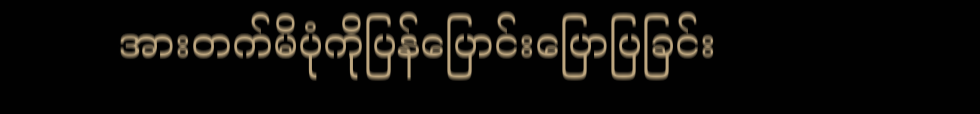အားတက်မိပုံကိုပြန်ပြောင်းပြောပြခြင်း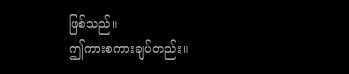ဖြစ်သည်။
ဤကားစကားချပ်တည်း။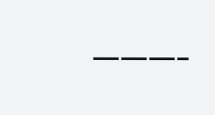———-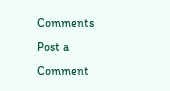Comments
Post a Comment